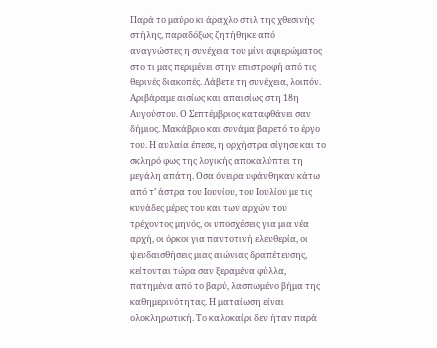Παρά το μαύρο κι άραχλο στιλ της χθεσινής στήλης, παραδόξως ζητήθηκε από αναγνώστες η συνέχεια του μίνι αφιερώματος στο τι μας περιμένει στην επιστροφή από τις θερινές διακοπές. Λάβετε τη συνέχεια, λοιπόν.
Αριβάραμε αισίως και απαισίως στη 18η Αυγούστου. Ο Σεπτέμβριος καταφθάνει σαν δήμιος. Μακάβριο και συνάμα βαρετό το έργο του. Η αυλαία έπεσε, η ορχήστρα σίγησε και το σκληρό φως της λογικής αποκαλύπτει τη μεγάλη απάτη. Οσα όνειρα υφάνθηκαν κάτω από τ’ άστρα του Ιουνίου, του Ιουλίου με τις κυνάδες μέρες του και των αρχών του τρέχοντος μηνός, οι υποσχέσεις για μια νέα αρχή, οι όρκοι για παντοτινή ελευθερία, οι ψευδαισθήσεις μιας αιώνιας δραπέτευσης, κείτονται τώρα σαν ξεραμένα φύλλα, πατημένα από το βαρύ, λασπωμένο βήμα της καθημερινότητας. Η ματαίωση είναι ολοκληρωτική. Το καλοκαίρι δεν ήταν παρά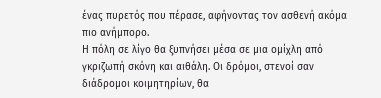ένας πυρετός που πέρασε, αφήνοντας τον ασθενή ακόμα πιο ανήμπορο.
Η πόλη σε λίγο θα ξυπνήσει μέσα σε μια ομίχλη από γκριζωπή σκόνη και αιθάλη. Οι δρόμοι, στενοί σαν διάδρομοι κοιμητηρίων, θα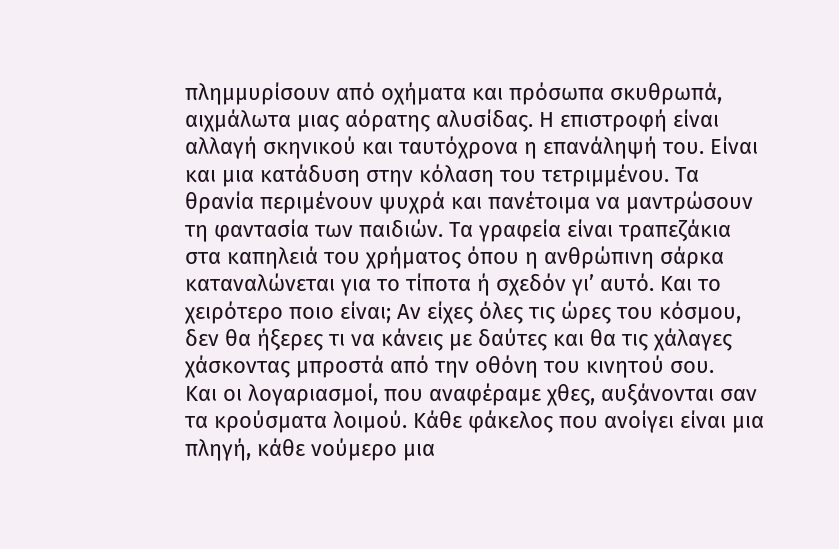πλημμυρίσουν από οχήματα και πρόσωπα σκυθρωπά, αιχμάλωτα μιας αόρατης αλυσίδας. Η επιστροφή είναι αλλαγή σκηνικού και ταυτόχρονα η επανάληψή του. Είναι και μια κατάδυση στην κόλαση του τετριμμένου. Τα θρανία περιμένουν ψυχρά και πανέτοιμα να μαντρώσουν τη φαντασία των παιδιών. Τα γραφεία είναι τραπεζάκια στα καπηλειά του χρήματος όπου η ανθρώπινη σάρκα καταναλώνεται για το τίποτα ή σχεδόν γι’ αυτό. Και το χειρότερο ποιο είναι; Αν είχες όλες τις ώρες του κόσμου, δεν θα ήξερες τι να κάνεις με δαύτες και θα τις χάλαγες χάσκοντας μπροστά από την οθόνη του κινητού σου.
Και οι λογαριασμοί, που αναφέραμε χθες, αυξάνονται σαν τα κρούσματα λοιμού. Κάθε φάκελος που ανοίγει είναι μια πληγή, κάθε νούμερο μια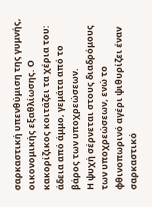σαρκαστική υπενθύμιση της γυμνής, οικονομικής εξαθλίωσης. Ο κακορίζικος κοιτάζει τα χέρια του: άδεια από άμμο, γεμάτα από το βάρος των υποχρεώσεων.
Η ψυχή σέρνεται στους διαδρόμους των υποχρεώσεων, ενώ το φθινοπωρινό αγέρι ψιθυρίζει έναν σαρκαστικό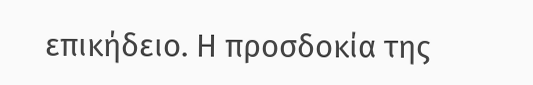επικήδειο. Η προσδοκία της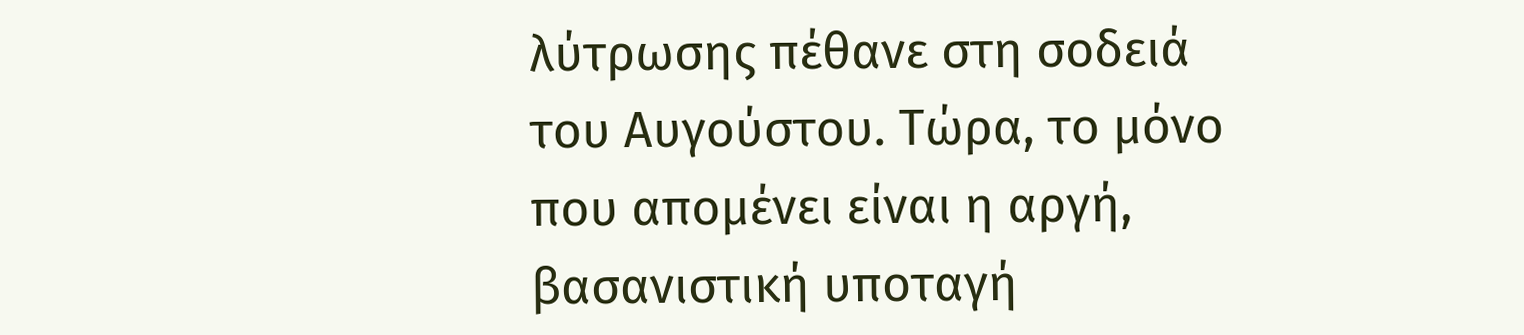λύτρωσης πέθανε στη σοδειά του Αυγούστου. Τώρα, το μόνο που απομένει είναι η αργή, βασανιστική υποταγή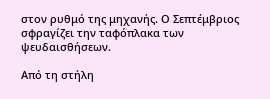στον ρυθμό της μηχανής. Ο Σεπτέμβριος σφραγίζει την ταφόπλακα των ψευδαισθήσεων.

Από τη στήλη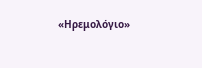«Ηρεμολόγιο»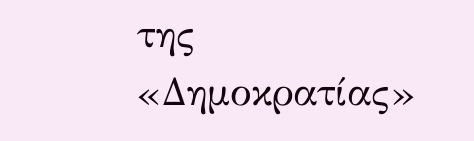της «Δημοκρατίας»